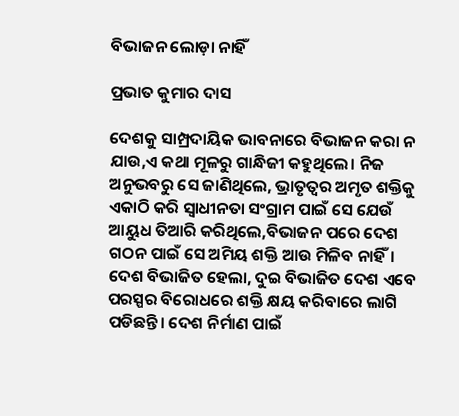ବିଭାଜନ ଲୋଡ଼ା ନାହିଁ

ପ୍ରଭାତ କୁମାର ଦାସ

ଦେଶକୁ ସାମ୍ପ୍ରଦାୟିକ ଭାବନାରେ ବିଭାଜନ କରା ନ ଯାଉ,ଏ କଥା ମୂଳରୁ ଗାନ୍ଧିଜୀ କହୁଥିଲେ। ନିଜ ଅନୁଭବରୁ ସେ ଜାଣିଥିଲେ, ଭ୍ରାତୃତ୍ୱର ଅମୃତ ଶକ୍ତିକୁ ଏକାଠି କରି ସ୍ବାଧୀନତା ସଂଗ୍ରାମ ପାଇଁ ସେ ଯେଉଁ ଆୟୁଧ ତିଆରି କରିଥିଲେ,ବିଭାଜନ ପରେ ଦେଶ ଗଠନ ପାଇଁ ସେ ଅମିୟ ଶକ୍ତି ଆଉ ମିଳିବ ନାହିଁ। ଦେଶ ବିଭାଜିତ ହେଲା, ଦୁଇ ବିଭାଜିତ ଦେଶ ଏବେ ପରସ୍ପର ବିରୋଧରେ ଶକ୍ତି କ୍ଷୟ କରିବାରେ ଲାଗି ପଡିଛନ୍ତି। ଦେଶ ନିର୍ମାଣ ପାଇଁ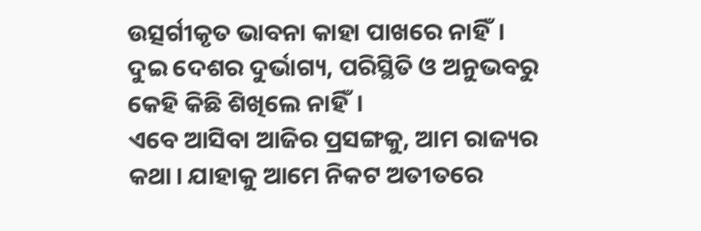ଉତ୍ସର୍ଗୀକୃତ ଭାବନା କାହା ପାଖରେ ନାହିଁ। ଦୁଇ ଦେଶର ଦୁର୍ଭାଗ୍ୟ, ପରିସ୍ଥିତି ଓ ଅନୁଭବରୁ କେହି କିଛି ଶିଖିଲେ ନାହିଁ।
ଏବେ ଆସିବା ଆଜିର ପ୍ରସଙ୍ଗକୁ, ଆମ ରାଜ୍ୟର କଥା। ଯାହାକୁ ଆମେ ନିକଟ ଅତୀତରେ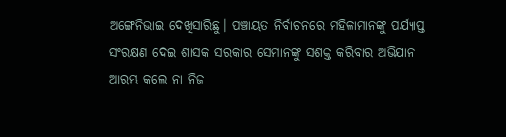ଅଙ୍ଗେନିଭାଇ ଦେଖିସାରିଛୁ। ପଞ୍ଚାୟତ ନିର୍ବାଚନରେ ମହିଳାମାନଙ୍କୁ ପର୍ଯ୍ୟାପ୍ତ ସଂରକ୍ଷଣ ଦେଇ ଶାସକ ସରକାର ସେମାନଙ୍କୁ ସଶକ୍ତ କରିବାର ଅଭିଯାନ ଆରମ୍ଭ କଲେ ନା ନିଜ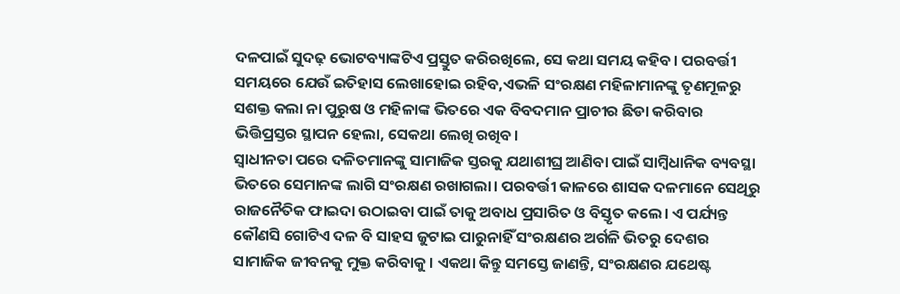ଦଳପାଇଁ ସୁଦଢ଼ ଭୋଟବ୍ୟାଙ୍କଟିଏ ପ୍ରସ୍ତୁତ କରିରଖିଲେ, ସେ କଥା ସମୟ କହିବ। ପରବର୍ତ୍ତୀ ସମୟରେ ଯେଉଁ ଇତିହାସ ଲେଖାହୋଇ ରହିବ,ଏଭଳି ସଂରକ୍ଷଣ ମହିଳାମାନଙ୍କୁ ତୃଣମୂଳରୁ ସଶକ୍ତ କଲା ନା ପୁରୁଷ ଓ ମହିଳାଙ୍କ ଭିତରେ ଏକ ବିବଦମାନ ପ୍ରାଚୀର ଛିଡା କରିବାର ଭିତ୍ତିପ୍ରସ୍ତର ସ୍ଥାପନ ହେଲା, ସେକଥା ଲେଖି ରଖିବ।
ସ୍ବାଧୀନତା ପରେ ଦଳିତମାନଙ୍କୁ ସାମାଜିକ ସ୍ତରକୁ ଯଥାଶୀଘ୍ର ଆଣିବା ପାଇଁ ସାମ୍ବିଧାନିକ ବ୍ୟବସ୍ଥା ଭିତରେ ସେମାନଙ୍କ ଲାଗି ସଂରକ୍ଷଣ ରଖାଗଲା। ପରବର୍ତ୍ତୀ କାଳରେ ଶାସକ ଦଳମାନେ ସେଥିରୁ ରାଜନୈତିକ ଫାଇଦା ଉଠାଇବା ପାଇଁ ତାକୁ ଅବାଧ ପ୍ରସାରିତ ଓ ବିସ୍ତୃତ କଲେ। ଏ ପର୍ଯ୍ୟନ୍ତ କୌଣସି ଗୋଟିଏ ଦଳ ବି ସାହସ ଜୁଟାଇ ପାରୁନାହିଁ ସଂରକ୍ଷଣର ଅର୍ଗଳି ଭିତରୁ ଦେଶର ସାମାଜିକ ଜୀବନକୁ ମୁକ୍ତ କରିବାକୁ। ଏକଥା କିନ୍ତୁ ସମସ୍ତେ ଜାଣନ୍ତି, ସଂରକ୍ଷଣର ଯଥେଷ୍ଟ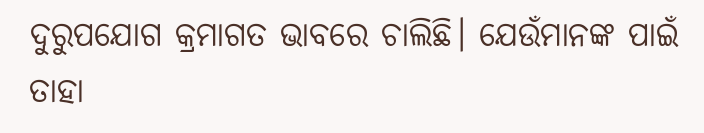ଦୁରୁପଯୋଗ କ୍ରମାଗତ ଭାବରେ ଚାଲିଛି। ଯେଉଁମାନଙ୍କ ପାଇଁ ତାହା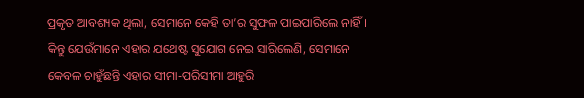ପ୍ରକୃତ ଆବଶ୍ୟକ ଥିଲା, ସେମାନେ କେହି ତା’ର ସୁଫଳ ପାଇପାରିଲେ ନାହିଁ। କିନ୍ତୁ ଯେଉଁମାନେ ଏହାର ଯଥେଷ୍ଟ ସୁଯୋଗ ନେଇ ସାରିଲେଣି, ସେମାନେ କେବଳ ଚାହୁଁଛନ୍ତି ଏହାର ସୀମା-ପରିସୀମା ଆହୁରି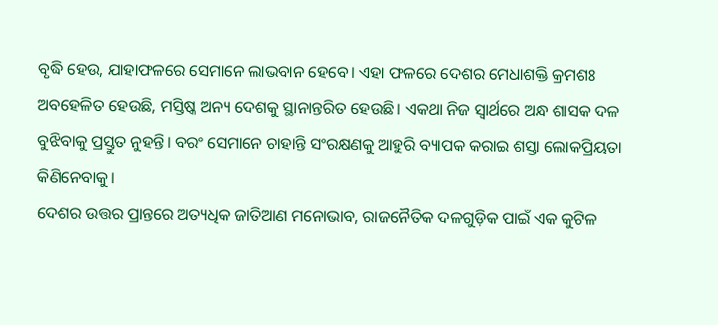ବୃଦ୍ଧି ହେଉ, ଯାହାଫଳରେ ସେମାନେ ଲାଭବାନ ହେବେ। ଏହା ଫଳରେ ଦେଶର ମେଧାଶକ୍ତି କ୍ରମଶଃ ଅବହେଳିତ ହେଉଛି, ମସ୍ତିଷ୍କ ଅନ୍ୟ ଦେଶକୁ ସ୍ଥାନାନ୍ତରିତ ହେଉଛି। ଏକଥା ନିଜ ସ୍ବାର୍ଥରେ ଅନ୍ଧ ଶାସକ ଦଳ ବୁଝିବାକୁ ପ୍ରସ୍ତୁତ ନୁହନ୍ତି। ବରଂ ସେମାନେ ଚାହାନ୍ତି ସଂରକ୍ଷଣକୁ ଆହୁରି ବ୍ୟାପକ କରାଇ ଶସ୍ତା ଲୋକପ୍ରିୟତା କିଣିନେବାକୁ।
ଦେଶର ଉତ୍ତର ପ୍ରାନ୍ତରେ ଅତ୍ୟଧିକ ଜାତିଆଣ ମନୋଭାବ, ରାଜନୈତିକ ଦଳଗୁଡ଼ିକ ପାଇଁ ଏକ କୁଟିଳ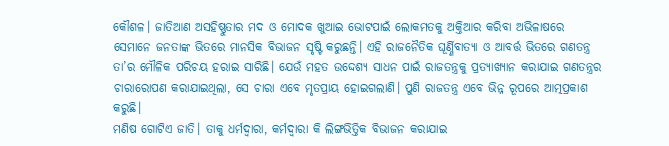କୌଶଳ। ଜାତିଆଣ ଅସହିଷ୍ଣୁତାର ମଦ ଓ ମୋଦକ ଖୁଆଇ ଭୋଟପାଇଁ ଲୋକମତକୁ ଅକ୍ତିଆର କରିବା ଅଭିଳାଷରେ ସେମାନେ ଜନତାଙ୍କ ଭିତରେ ମାନସିକ ବିଭାଜନ ସୃଷ୍ଟି କରୁଛନ୍ତି। ଏହି ରାଜନୈତିକ ଘୂର୍ଣ୍ଣିବାତ୍ୟା ଓ ଆବର୍ତ୍ତ ଭିତରେ ଗଣତନ୍ତ୍ର ତା’ର ମୌଳିକ ପରିଚୟ ହରାଇ ସାରିଛି। ଯେଉଁ ମହତ ଉଦ୍ଦେଶ୍ୟ ସାଧନ ପାଇଁ ରାଜତନ୍ତ୍ରକୁ ପ୍ରତ୍ୟାଖ୍ୟାନ କରାଯାଇ ଗଣତନ୍ତ୍ରର ଚାରାରୋପଣ କରାଯାଇଥିଲା, ସେ ଚାରା ଏବେ ମୃତପ୍ରାୟ ହୋଇଗଲାଣି। ପୁଣି ରାଜତନ୍ତ୍ର ଏବେ ଭିନ୍ନ ରୂପରେ ଆତ୍ମପ୍ରକାଶ କରୁଛି।
ମଣିଷ ଗୋଟିଏ ଜାତି। ତାକୁ ଧର୍ମଦ୍ବାରା, କର୍ମଦ୍ବାରା କି ଲିଙ୍ଗଭିତ୍ତିକ ବିଭାଜନ କରାଯାଇ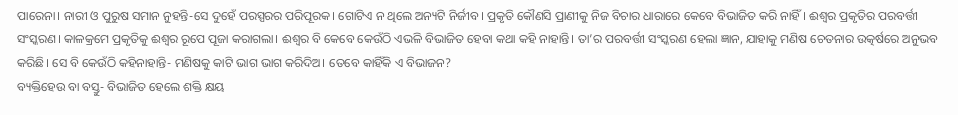ପାରେନା। ନାରୀ ଓ ପୁରୁଷ ସମାନ ନୁହନ୍ତି-ସେ ଦୁହେଁ ପରସ୍ପରର ପରିପୂରକ। ଗୋଟିଏ ନ ଥିଲେ ଅନ୍ୟଟି ନିର୍ଜୀବ। ପ୍ରକୃତି କୌଣସି ପ୍ରାଣୀକୁ ନିଜ ବିଚାର ଧାରାରେ କେବେ ବିଭାଜିତ କରି ନାହିଁ। ଈଶ୍ବର ପ୍ରକୃତିର ପରବର୍ତ୍ତୀ ସଂସ୍କରଣ। କାଳକ୍ରମେ ପ୍ରକୃତିକୁ ଈଶ୍ବର ରୂପେ ପୂଜା କରାଗଲା। ଈଶ୍ବର ବି କେବେ କେଉଁଠି ଏଭଳି ବିଭାଜିତ ହେବା କଥା କହି ନାହାନ୍ତି। ତା’ର ପରବର୍ତ୍ତୀ ସଂସ୍କରଣ ହେଲା ଜ୍ଞାନ, ଯାହାକୁ ମଣିଷ ଚେତନାର ଉତ୍କର୍ଷରେ ଅନୁଭବ କରିଛି। ସେ ବି କେଉଁଠି କହିନାହାନ୍ତି- ମଣିଷକୁ କାଟି ଭାଗ ଭାଗ କରିଦିଅ। ତେବେ କାହିଁକି ଏ ବିଭାଜନ?
ବ୍ୟକ୍ତିହେଉ ବା ବସ୍ତୁ- ବିଭାଜିତ ହେଲେ ଶକ୍ତି କ୍ଷୟ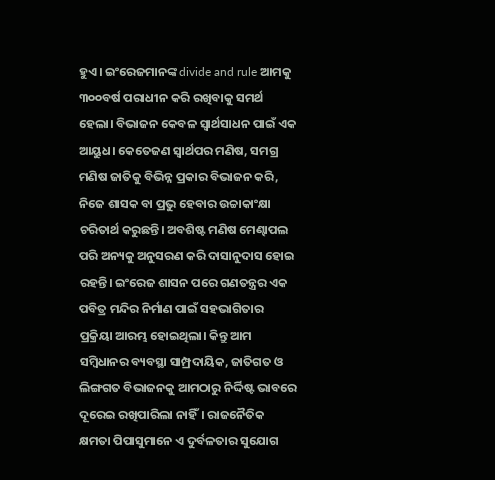ହୁଏ। ଇଂରେଜମାନଙ୍କ divide and rule ଆମକୁ ୩୦୦ବର୍ଷ ପରାଧୀନ କରି ରଖିବାକୁ ସମର୍ଥ ହେଲା। ବିଭାଜନ କେବଳ ସ୍ବାର୍ଥସାଧନ ପାଇଁ ଏକ ଆୟୁଧ। କେତେଜଣ ସ୍ବାର୍ଥପର ମଣିଷ, ସମଗ୍ର ମଣିଷ ଜାତିକୁ ବିଭିନ୍ନ ପ୍ରକାର ବିଭାଜନ କରି, ନିଜେ ଶାସକ ବା ପ୍ରଭୁ ହେବାର ଉଚ୍ଚାକାଂକ୍ଷା ଚରିତାର୍ଥ କରୁଛନ୍ତି। ଅବଶିଷ୍ଟ ମଣିଷ ମେଣ୍ଢାପଲ ପରି ଅନ୍ୟକୁ ଅନୁସରଣ କରି ଦାସାନୁଦାସ ହୋଇ ରହନ୍ତି। ଇଂରେଜ ଶାସନ ପରେ ଗଣତନ୍ତ୍ରର ଏକ ପବିତ୍ର ମନ୍ଦିର ନିର୍ମାଣ ପାଇଁ ସହଭାଗିତାର ପ୍ରକ୍ରିୟା ଆରମ୍ଭ ହୋଇଥିଲା। କିନ୍ତୁ ଆମ ସମ୍ବିଧାନର ବ୍ୟବସ୍ଥା ସାମ୍ପ୍ରଦାୟିକ, ଜାତିଗତ ଓ ଲିଙ୍ଗଗତ ବିଭାଜନକୁ ଆମଠାରୁ ନିର୍ଦ୍ଦିଷ୍ଟ ଭାବରେ ଦୂରେଇ ରଖିପାରିଲା ନାହିଁ। ରାଜନୈତିକ କ୍ଷମତା ପିପାସୁମାନେ ଏ ଦୁର୍ବଳତାର ସୁଯୋଗ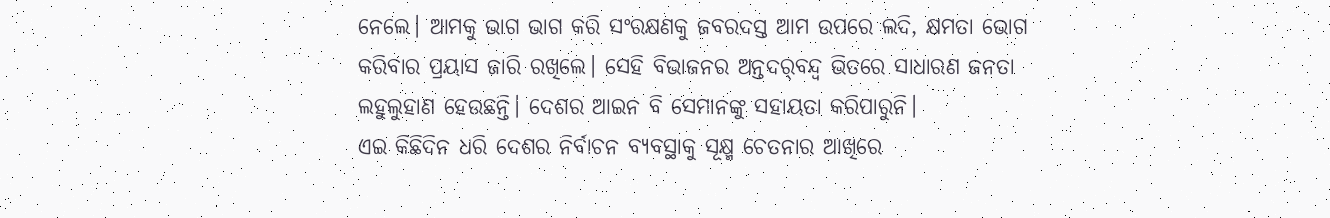ନେଲେ। ଆମକୁ ଭାଗ ଭାଗ କରି ସଂରକ୍ଷଣକୁ ଜବରଦସ୍ତ ଆମ ଉପରେ ଲଦି, କ୍ଷମତା ଭୋଗ କରିବାର ପ୍ରୟାସ ଜାରି ରଖିଲେ। ସେହି ବିଭାଜନର ଅନ୍ତଦର୍‌ବନ୍ଦ୍ୱ ଭିତରେ ସାଧାରଣ ଜନତା ଲହୁଲୁହାଣ ହେଉଛନ୍ତି। ଦେଶର ଆଇନ ବି ସେମାନଙ୍କୁ ସହାୟତା କରିପାରୁନି।
ଏଇ କିଛିଦିନ ଧରି ଦେଶର ନିର୍ବାଚନ ବ୍ୟବସ୍ଥାକୁ ସୂକ୍ଷ୍ମ ଚେତନାର ଆଖିରେ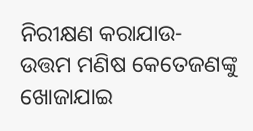ନିରୀକ୍ଷଣ କରାଯାଉ- ଉତ୍ତମ ମଣିଷ କେତେଜଣଙ୍କୁ ଖୋଜାଯାଇ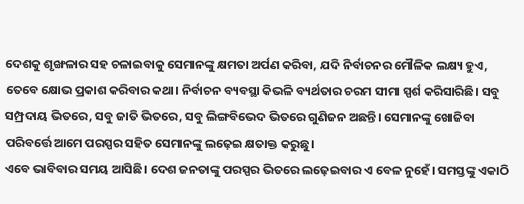ଦେଶକୁ ଶୃଙ୍ଖଳାର ସହ ଚଳାଇବାକୁ ସେମାନଙ୍କୁ କ୍ଷମତା ଅର୍ପଣ କରିବା, ଯଦି ନିର୍ବାଚନର ମୌଳିକ ଲକ୍ଷ୍ୟ ହୁଏ, ତେବେ କ୍ଷୋଭ ପ୍ରକାଶ କରିବାର କଥା। ନିର୍ବାଚନ ବ୍ୟବସ୍ଥା କିଭଳି ବ୍ୟର୍ଥତାର ଚରମ ସୀମା ସ୍ପର୍ଶ କରିସାରିଛି। ସବୁ ସମ୍ପ୍ରଦାୟ ଭିତରେ, ସବୁ ଜାତି ଭିତରେ, ସବୁ ଲିଙ୍ଗବିଭେଦ ଭିତରେ ଗୁଣିଜନ ଅଛନ୍ତି। ସେମାନଙ୍କୁ ଖୋଜିବା ପରିବର୍ତ୍ତେ ଆମେ ପରସ୍ପର ସହିତ ସେମାନଙ୍କୁ ଲଢ଼େଇ କ୍ଷତାକ୍ତ କରୁଛୁ।
ଏବେ ଭାବିବାର ସମୟ ଆସିଛି। ଦେଶ ଜନତାଙ୍କୁ ପରସ୍ପର ଭିତରେ ଲଢ଼େଇବାର ଏ ବେଳ ନୁହେଁ। ସମସ୍ତଙ୍କୁ ଏକାଠି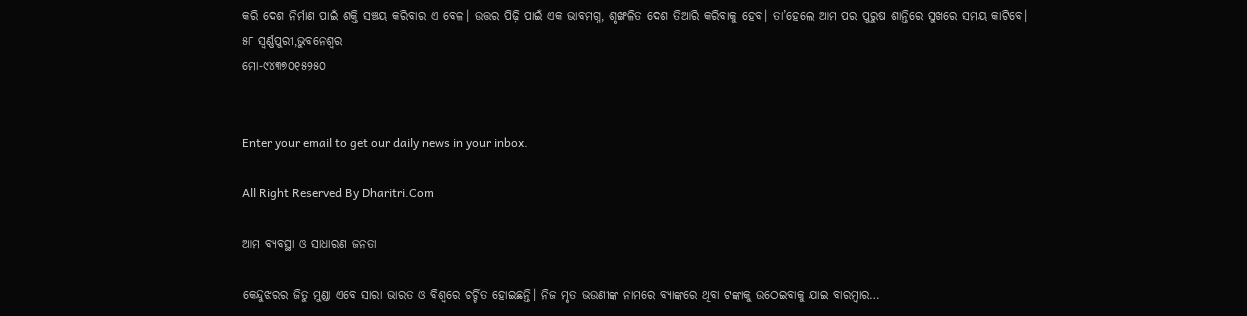କରି ଦେଶ ନିର୍ମାଣ ପାଇଁ ଶକ୍ତି ସଞ୍ଚୟ କରିବାର ଏ ବେଳ। ଉତ୍ତର ପିଢ଼ି ପାଇଁ ଏକ ଭାବମଗ୍ନ, ଶୃଙ୍ଖଳିତ ଦେଶ ତିଆରି କରିବାକୁ ହେବ। ତା’ହେଲେ ଆମ ପର ପୁରୁଷ ଶାନ୍ତିରେ ସୁଖରେ ସମୟ କାଟିବେ।
୫୮ ସ୍ବର୍ଣ୍ଣପୁରୀ,ଭୁବନେଶ୍ୱର
ମୋ-୯୪୩୭୦୧୫୨୫୦


Enter your email to get our daily news in your inbox.

All Right Reserved By Dharitri.Com

ଆମ ବ୍ୟବସ୍ଥା ଓ ସାଧାରଣ ଜନତା

କେନ୍ଦୁଝରର ଜିତୁ ମୁଣ୍ଡା ଏବେ ସାରା ଭାରତ ଓ ବିଶ୍ୱରେ ଚର୍ଚ୍ଚିତ ହୋଇଛନ୍ତି। ନିଜ ମୃତ ଭଉଣୀଙ୍କ ନାମରେ ବ୍ୟାଙ୍କରେ ଥିବା ଟଙ୍କାକୁ ଉଠେଇବାକୁ ଯାଇ ବାରମ୍ବାର…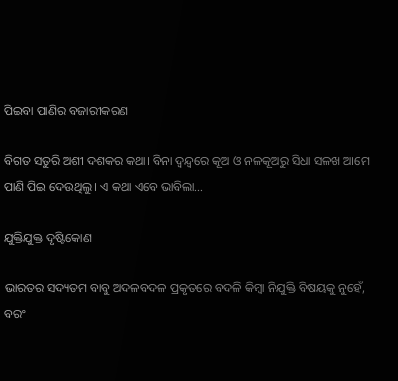ପିଇବା ପାଣିର ବଜାରୀକରଣ

ବିଗତ ସତୁରି ଅଶୀ ଦଶକର କଥା। ବିନା ଦ୍ୱନ୍ଦ୍ୱରେ କୂଅ ଓ ନଳକୂଅରୁ ସିଧା ସଳଖ ଆମେ ପାଣି ପିଇ ଦେଉଥିଲୁ। ଏ କଥା ଏବେ ଭାବିଲା…

ଯୁକ୍ତିଯୁକ୍ତ ଦୃଷ୍ଟିକୋଣ

ଭାରତର ସଦ୍ୟତମ ବାବୁ ଅଦଳବଦଳ ପ୍ରକୃତରେ ବଦଳି କିମ୍ବା ନିଯୁକ୍ତି ବିଷୟକୁ ନୁହେଁ, ବରଂ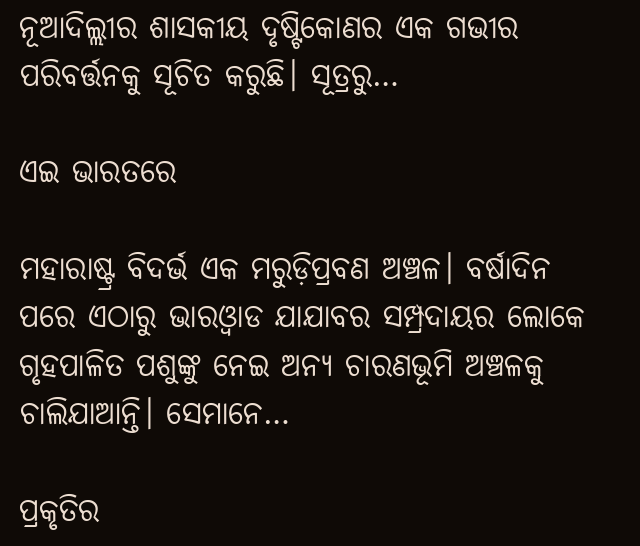ନୂଆଦିଲ୍ଲୀର ଶାସକୀୟ ଦୃଷ୍ଟିକୋଣର ଏକ ଗଭୀର ପରିବର୍ତ୍ତନକୁ ସୂଚିତ କରୁଛି। ସୂତ୍ରରୁ…

ଏଇ ଭାରତରେ

ମହାରାଷ୍ଟ୍ର ବିଦର୍ଭ ଏକ ମରୁଡ଼ିପ୍ରବଣ ଅଞ୍ଚଳ। ବର୍ଷାଦିନ ପରେ ଏଠାରୁ ଭାରଓ୍ବାଡ ଯାଯାବର ସମ୍ପ୍ରଦାୟର ଲୋକେ ଗୃହପାଳିତ ପଶୁଙ୍କୁ ନେଇ ଅନ୍ୟ ଚାରଣଭୂମି ଅଞ୍ଚଳକୁ ଚାଲିଯାଆନ୍ତି। ସେମାନେ…

ପ୍ରକୃତିର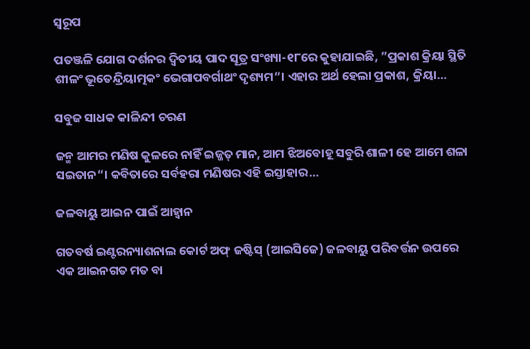ସ୍ବରୂପ

ପତଞ୍ଜଳି ଯୋଗ ଦର୍ଶନର ଦ୍ୱିତୀୟ ପାଦ ସୂତ୍ର ସଂଖ୍ୟା-୧୮ରେ କୁହାଯାଇଛି, ”ପ୍ରକାଶ କ୍ରିୟା ସ୍ଥିତି ଶୀଳଂ ଭୂତେନ୍ଦ୍ରିୟାତ୍ମକଂ ଭେଗାପବର୍ଗାଥଂ ଦୃଶ୍ୟମ“। ଏହାର ଅର୍ଥ ହେଲା ପ୍ରକାଶ, କ୍ରିୟା…

ସବୁଜ ସାଧକ କାଳିନ୍ଦୀ ଚରଣ

ଜନ୍ମ ଆମର ମଣିଷ କୁଳରେ ନାହିଁ ଇଜ୍ଜତ୍‌ ମାନ, ଆମ ଝିଅବୋହୂ ସବୁରି ଶାଳୀ ହେ ଆମେ ଶଳା ସଇତାନ“। କବିତାରେ ସର୍ବହରା ମଣିଷର ଏହି ଇସ୍ତାହାର…

ଜଳବାୟୁ ଆଇନ ପାଇଁ ଆହ୍ବାନ

ଗତବର୍ଷ ଇଣ୍ଟରନ୍ୟାଶନାଲ କୋର୍ଟ ଅଫ୍‌ ଜଷ୍ଟିସ୍‌ (ଆଇସିଜେ) ଜଳବାୟୁ ପରିବର୍ତ୍ତନ ଉପରେ ଏକ ଆଇନଗତ ମତ ବା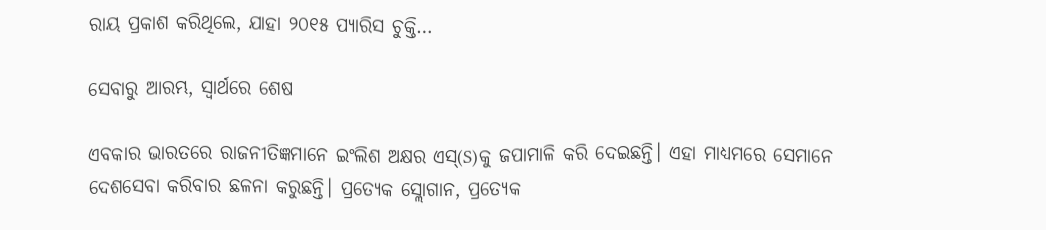ରାୟ ପ୍ରକାଶ କରିଥିଲେ, ଯାହା ୨୦୧୫ ପ୍ୟାରିସ ଚୁକ୍ତି…

ସେବାରୁ ଆରମ୍ଭ, ସ୍ୱାର୍ଥରେ ଶେଷ

ଏବକାର ଭାରତରେ ରାଜନୀତିଜ୍ଞମାନେ ଇଂଲିଶ ଅକ୍ଷର ଏସ୍‌(S)କୁ ଜପାମାଳି କରି ଦେଇଛନ୍ତି। ଏହା ମାଧ୍ୟମରେ ସେମାନେ ଦେଶସେବା କରିବାର ଛଳନା କରୁଛନ୍ତି। ପ୍ରତ୍ୟେକ ସ୍ଲୋଗାନ, ପ୍ରତ୍ୟେକ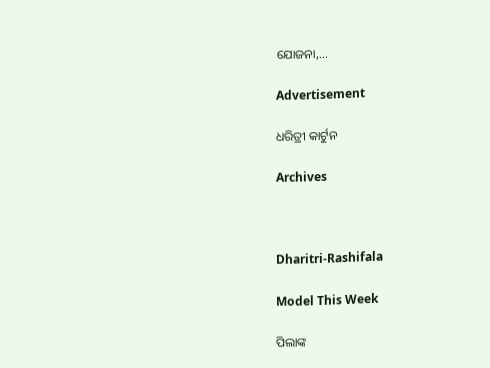ଯୋଜନା,…

Advertisement

ଧରିତ୍ରୀ କାର୍ଟୁନ

Archives



Dharitri-Rashifala

Model This Week

ପିଲାଙ୍କ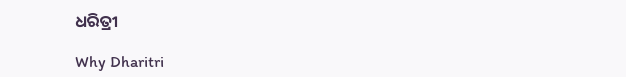ଧରିତ୍ରୀ

Why Dharitri